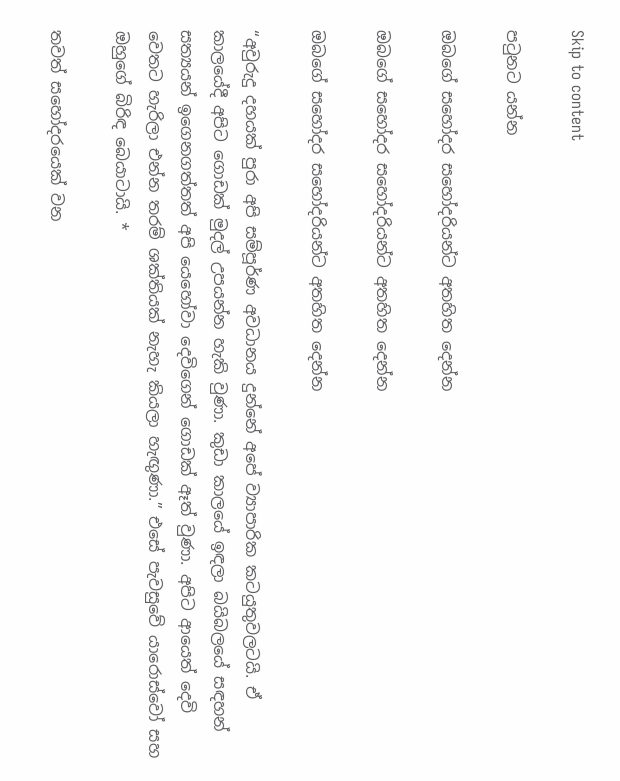Skip to content

පටුනට යන්න

ඔබගේ සහෝදර සහෝදරියන්ට අතහිත දෙන්න

ඔබගේ සහෝදර සහෝදරියන්ට අතහිත දෙන්න

ඔබගේ සහෝදර සහෝදරියන්ට අතහිත දෙන්න

“අවුරුදු දහයක් පුරා අපි සම්පූර්ණ අවධානය දුන්නේ අපේ ව්‍යාපාරික කටයුතුවලටයි. ඒ කාලයේදී අපිට ගොඩක් මුදල් උපයන්න හැකි වුණා. කුඩා කාලයේ ඉඳලා බයිබලයේ සඳහන් සත්‍යයන් ඉගෙනගත්තත් අපි යෙහෝවා දෙවිගෙන් ගොඩක් ඈත් වුණා. අපිට ආයෙත් දෙවි වෙතට හැරිලා එන්න තරම් ශක්තියක් නැහැ කියලා හැඟුණා.” එසේ පැවසුවේ යාරොස්වෝ සහ ඔහුගේ බිරිඳ බෙයාටායි. *

තවත් සහෝදරයෙක් වන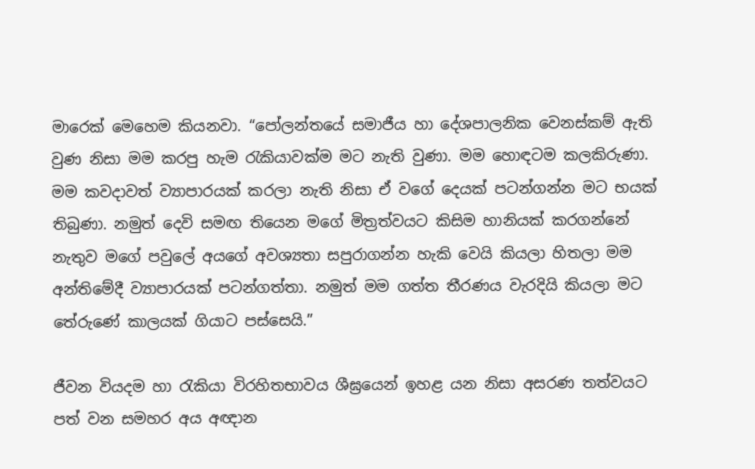මාරෙක් මෙහෙම කියනවා. “පෝලන්තයේ සමාජීය හා දේශපාලනික වෙනස්කම් ඇති වුණ නිසා මම කරපු හැම රැකියාවක්ම මට නැති වුණා. මම හොඳටම කලකිරුණා. මම කවදාවත් ව්‍යාපාරයක් කරලා නැති නිසා ඒ වගේ දෙයක් පටන්ගන්න මට භයක් තිබුණා. නමුත් දෙවි සමඟ තියෙන මගේ මිත්‍රත්වයට කිසිම හානියක් කරගන්නේ නැතුව මගේ පවුලේ අයගේ අවශ්‍යතා සපුරාගන්න හැකි වෙයි කියලා හිතලා මම අන්තිමේදී ව්‍යාපාරයක් පටන්ගත්තා. නමුත් මම ගත්ත තීරණය වැරදියි කියලා මට තේරුණේ කාලයක් ගියාට පස්සෙයි.”

ජීවන වියදම හා රැකියා විරහිතභාවය ශීඝ්‍රයෙන් ඉහළ යන නිසා අසරණ තත්වයට පත් වන සමහර අය අඥාන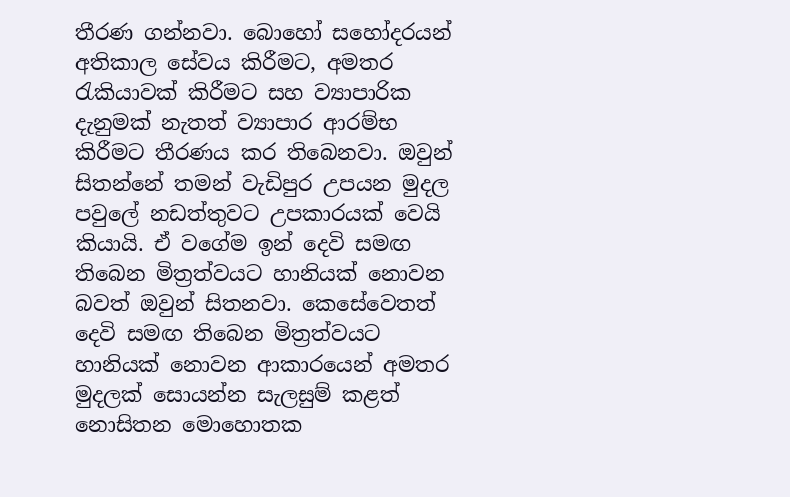තීරණ ගන්නවා. බොහෝ සහෝදරයන් අතිකාල සේවය කිරීමට, අමතර රැකියාවක් කිරීමට සහ ව්‍යාපාරික දැනුමක් නැතත් ව්‍යාපාර ආරම්භ කිරීමට තීරණය කර තිබෙනවා. ඔවුන් සිතන්නේ තමන් වැඩිපුර උපයන මුදල පවුලේ නඩත්තුවට උපකාරයක් වෙයි කියායි. ඒ වගේම ඉන් දෙවි සමඟ තිබෙන මිත්‍රත්වයට හානියක් නොවන බවත් ඔවුන් සිතනවා. කෙසේවෙතත් දෙවි සමඟ තිබෙන මිත්‍රත්වයට හානියක් නොවන ආකාරයෙන් අමතර මුදලක් සොයන්න සැලසුම් කළත් නොසිතන මොහොතක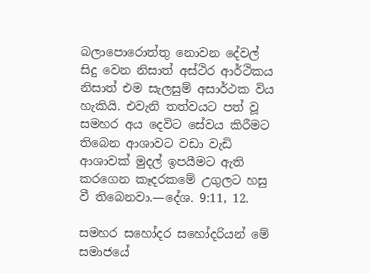බලාපොරොත්තු නොවන දේවල් සිදු වෙන නිසාත් අස්ථිර ආර්ථිකය නිසාත් එම සැලසුම් අසාර්ථක විය හැකියි. එවැනි තත්වයට පත් වූ සමහර අය දෙවිට සේවය කිරීමට තිබෙන ආශාවට වඩා වැඩි ආශාවක් මුදල් ඉපයීමට ඇති කරගෙන කෑදරකමේ උගුලට හසු වී තිබෙනවා.—දේශ. 9:11, 12.

සමහර සහෝදර සහෝදරියන් මේ සමාජයේ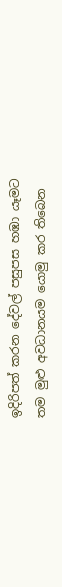ඉදිරිපත් කරන දේවල් පසුපස හඹා යෑමට තම මුළු අවධානයම යොමු කර තිබෙන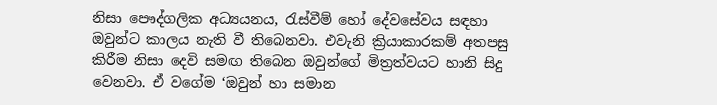නිසා පෞද්ගලික අධ්‍යයනය, රැස්වීම් හෝ දේවසේවය සඳහා ඔවුන්ට කාලය නැති වී තිබෙනවා. එවැනි ක්‍රියාකාරකම් අතපසු කිරීම නිසා දෙවි සමඟ තිබෙන ඔවුන්ගේ මිත්‍රත්වයට හානි සිදු වෙනවා. ඒ වගේම ‘ඔවුන් හා සමාන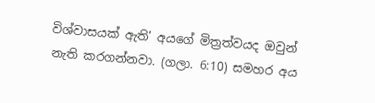විශ්වාසයක් ඇති’ අයගේ මිත්‍රත්වයද ඔවුන් නැති කරගන්නවා. (ගලා. 6:10) සමහර අය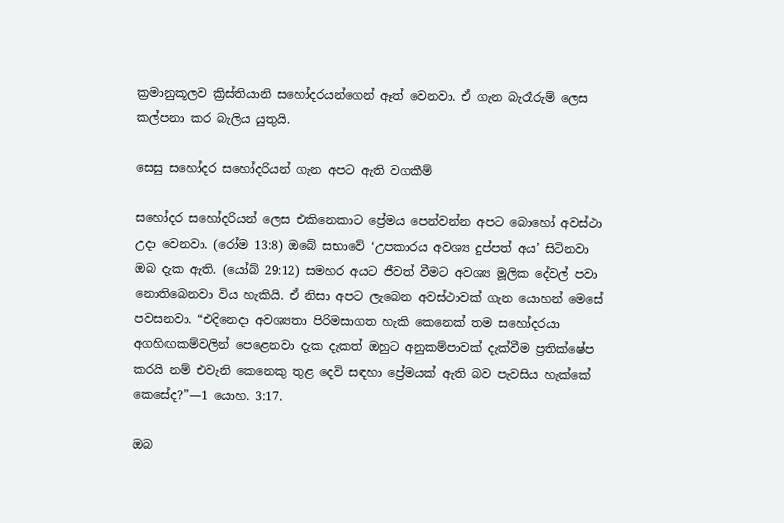ක්‍රමානුකූලව ක්‍රිස්තියානි සහෝදරයන්ගෙන් ඈත් වෙනවා. ඒ ගැන බැරෑරුම් ලෙස කල්පනා කර බැලිය යුතුයි.

සෙසු සහෝදර සහෝදරියන් ගැන අපට ඇති වගකීම්

සහෝදර සහෝදරියන් ලෙස එකිනෙකාට ප්‍රේමය පෙන්වන්න අපට බොහෝ අවස්ථා උදා වෙනවා. (රෝම 13:8) ඔබේ සභාවේ ‘උපකාරය අවශ්‍ය දුප්පත් අය’ සිටිනවා ඔබ දැක ඇති. (යෝබ් 29:12) සමහර අයට ජීවත් වීමට අවශ්‍ය මූලික දේවල් පවා නොතිබෙනවා විය හැකියි. ඒ නිසා අපට ලැබෙන අවස්ථාවක් ගැන යොහන් මෙසේ පවසනවා. “එදිනෙදා අවශ්‍යතා පිරිමසාගත හැකි කෙනෙක් තම සහෝදරයා අගහිඟකම්වලින් පෙළෙනවා දැක දැකත් ඔහුට අනුකම්පාවක් දැක්වීම ප්‍රතික්ෂේප කරයි නම් එවැනි කෙනෙකු තුළ දෙවි සඳහා ප්‍රේමයක් ඇති බව පැවසිය හැක්කේ කෙසේද?”—1 යොහ. 3:17.

ඔබ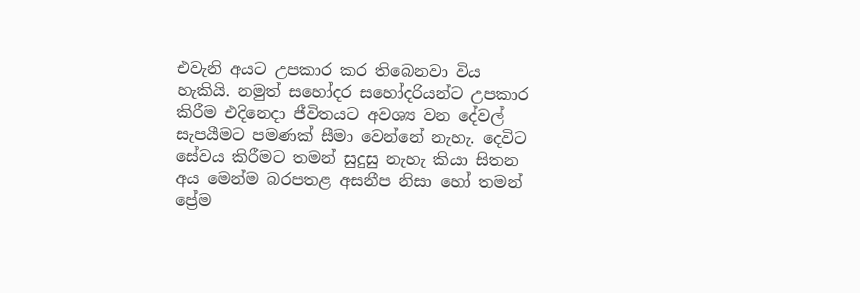එවැනි අයට උපකාර කර තිබෙනවා විය හැකියි. නමුත් සහෝදර සහෝදරියන්ට උපකාර කිරීම එදිනෙදා ජීවිතයට අවශ්‍ය වන දේවල් සැපයීමට පමණක් සීමා වෙන්නේ නැහැ. දෙවිට සේවය කිරීමට තමන් සුදුසු නැහැ කියා සිතන අය මෙන්ම බරපතළ අසනීප නිසා හෝ තමන් ප්‍රේම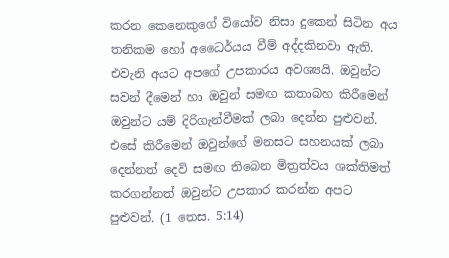කරන කෙනෙකුගේ වියෝව නිසා දුකෙන් සිටින අය තනිකම හෝ අධෛර්යය වීම් අද්දකිනවා ඇති. එවැනි අයට අපගේ උපකාරය අවශ්‍යයි. ඔවුන්ට සවන් දීමෙන් හා ඔවුන් සමඟ කතාබහ කිරීමෙන් ඔවුන්ට යම් දිරිගැන්වීමක් ලබා දෙන්න පුළුවන්. එසේ කිරීමෙන් ඔවුන්ගේ මනසට සහනයක් ලබා දෙන්නත් දෙවි සමඟ තිබෙන මිත්‍රත්වය ශක්තිමත් කරගන්නත් ඔවුන්ට උපකාර කරන්න අපට පුළුවන්. (1 තෙස. 5:14)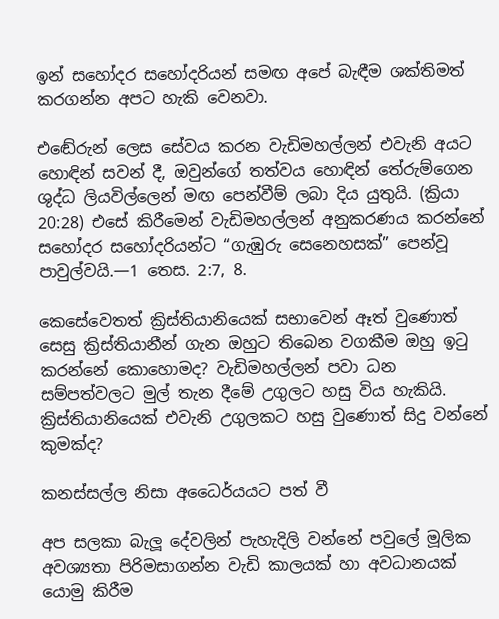ඉන් සහෝදර සහෝදරියන් සමඟ අපේ බැඳීම ශක්තිමත් කරගන්න අපට හැකි වෙනවා.

එඬේරුන් ලෙස සේවය කරන වැඩිමහල්ලන් එවැනි අයට හොඳින් සවන් දී, ඔවුන්ගේ තත්වය හොඳින් තේරුම්ගෙන ශුද්ධ ලියවිල්ලෙන් මඟ පෙන්වීම් ලබා දිය යුතුයි. (ක්‍රියා 20:28) එසේ කිරීමෙන් වැඩිමහල්ලන් අනුකරණය කරන්නේ සහෝදර සහෝදරියන්ට “ගැඹුරු සෙනෙහසක්” පෙන්වූ පාවුල්වයි.—1 තෙස. 2:7, 8.

කෙසේවෙතත් ක්‍රිස්තියානියෙක් සභාවෙන් ඈත් වුණොත් සෙසු ක්‍රිස්තියානීන් ගැන ඔහුට තිබෙන වගකීම ඔහු ඉටු කරන්නේ කොහොමද? වැඩිමහල්ලන් පවා ධන සම්පත්වලට මුල් තැන දීමේ උගුලට හසු විය හැකියි. ක්‍රිස්තියානියෙක් එවැනි උගුලකට හසු වුණොත් සිදු වන්නේ කුමක්ද?

කනස්සල්ල නිසා අධෛර්යයට පත් වී

අප සලකා බැලූ දේවලින් පැහැදිලි වන්නේ පවුලේ මූලික අවශ්‍යතා පිරිමසාගන්න වැඩි කාලයක් හා අවධානයක් යොමු කිරීම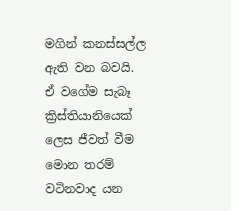මගින් කනස්සල්ල ඇති වන බවයි. ඒ වගේම සැබෑ ක්‍රිස්තියානියෙක් ලෙස ජීවත් වීම මොන තරම් වටිනවාද යන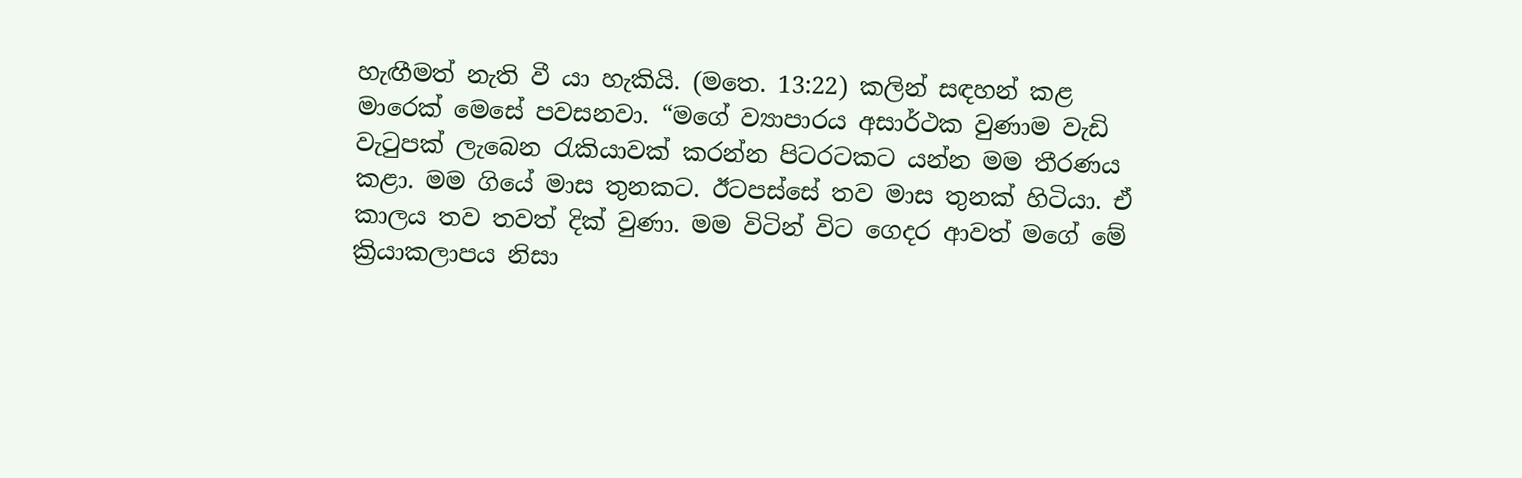හැඟීමත් නැති වී යා හැකියි. (මතෙ. 13:22) කලින් සඳහන් කළ මාරෙක් මෙසේ පවසනවා. “මගේ ව්‍යාපාරය අසාර්ථක වුණාම වැඩි වැටුපක් ලැබෙන රැකියාවක් කරන්න පිටරටකට යන්න මම තීරණය කළා. මම ගියේ මාස තුනකට. ඊටපස්සේ තව මාස තුනක් හිටියා. ඒ කාලය තව තවත් දික් වුණා. මම විටින් විට ගෙදර ආවත් මගේ මේ ක්‍රියාකලාපය නිසා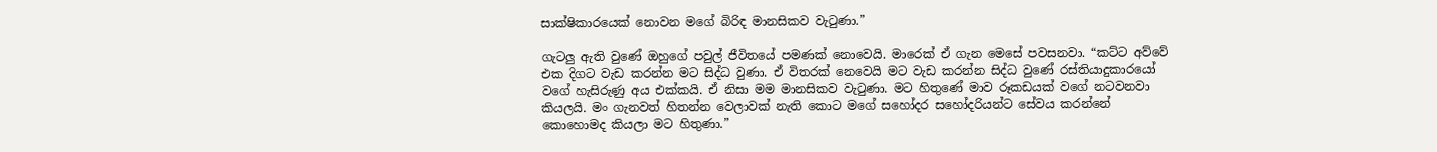සාක්ෂිකාරයෙක් නොවන මගේ බිරිඳ මානසිකව වැටුණා.”

ගැටලු ඇති වුණේ ඔහුගේ පවුල් ජීවිතයේ පමණක් නොවෙයි. මාරෙක් ඒ ගැන මෙසේ පවසනවා. “කට්ට අව්වේ එක දිගට වැඩ කරන්න මට සිද්ධ වුණා. ඒ විතරක් නෙවෙයි මට වැඩ කරන්න සිද්ධ වුණේ රස්තියාදුකාරයෝ වගේ හැසිරුණු අය එක්කයි. ඒ නිසා මම මානසිකව වැටුණා. මට හිතුණේ මාව රූකඩයක් වගේ නටවනවා කියලයි. මං ගැනවත් හිතන්න වෙලාවක් නැති කොට මගේ සහෝදර සහෝදරියන්ට සේවය කරන්නේ කොහොමද කියලා මට හිතුණා.”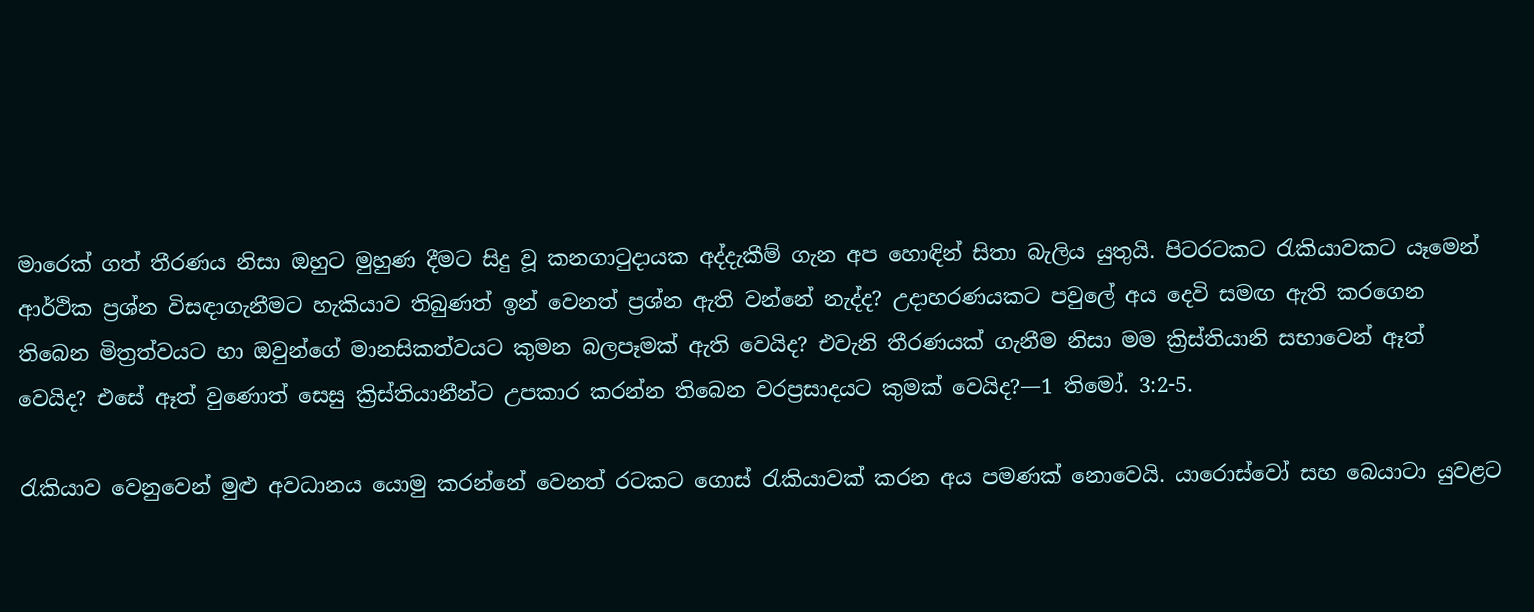මාරෙක් ගත් තීරණය නිසා ඔහුට මුහුණ දීමට සිදු වූ කනගාටුදායක අද්දැකීම් ගැන අප හොඳින් සිතා බැලිය යුතුයි. පිටරටකට රැකියාවකට යෑමෙන් ආර්ථික ප්‍රශ්න විසඳාගැනීමට හැකියාව තිබුණත් ඉන් වෙනත් ප්‍රශ්න ඇති වන්නේ නැද්ද? උදාහරණයකට පවුලේ අය දෙවි සමඟ ඇති කරගෙන තිබෙන මිත්‍රත්වයට හා ඔවුන්ගේ මානසිකත්වයට කුමන බලපෑමක් ඇති වෙයිද? එවැනි තීරණයක් ගැනීම නිසා මම ක්‍රිස්තියානි සභාවෙන් ඈත් වෙයිද? එසේ ඈත් වුණොත් සෙසු ක්‍රිස්තියානීන්ට උපකාර කරන්න තිබෙන වරප්‍රසාදයට කුමක් වෙයිද?—1 තිමෝ. 3:2-5.

රැකියාව වෙනුවෙන් මුළු අවධානය යොමු කරන්නේ වෙනත් රටකට ගොස් රැකියාවක් කරන අය පමණක් නොවෙයි. යාරොස්වෝ සහ බෙයාටා යුවළට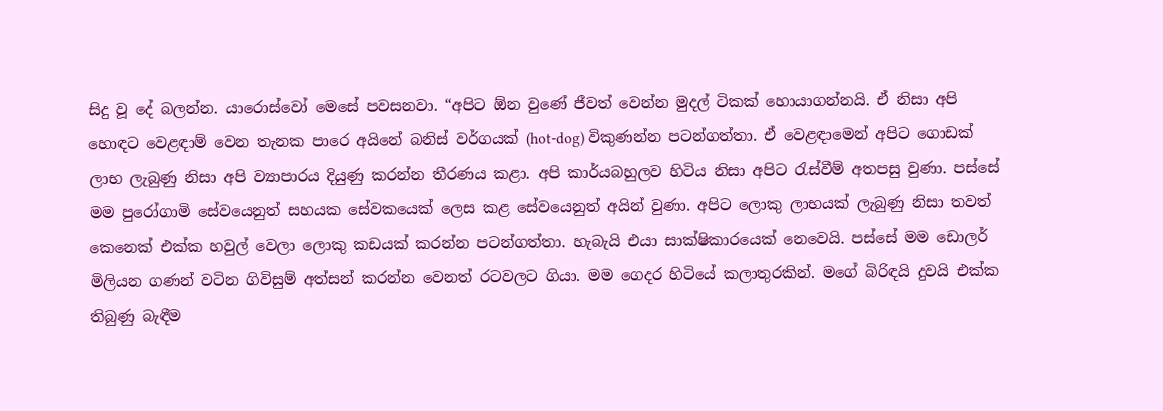සිදු වූ දේ බලන්න. යාරොස්වෝ මෙසේ පවසනවා. “අපිට ඕන වුණේ ජීවත් වෙන්න මුදල් ටිකක් හොයාගන්නයි. ඒ නිසා අපි හොඳට වෙළඳාම් වෙන තැනක පාරෙ අයිනේ බනිස් වර්ගයක් (hot-dog) විකුණන්න පටන්ගත්තා. ඒ වෙළඳාමෙන් අපිට ගොඩක් ලාභ ලැබුණු නිසා අපි ව්‍යාපාරය දියුණු කරන්න තීරණය කළා. අපි කාර්යබහුලව හිටිය නිසා අපිට රැස්වීම් අතපසු වුණා. පස්සේ මම පුරෝගාමි සේවයෙනුත් සහයක සේවකයෙක් ලෙස කළ සේවයෙනුත් අයින් වුණා. අපිට ලොකු ලාභයක් ලැබුණු නිසා තවත් කෙනෙක් එක්ක හවුල් වෙලා ලොකු කඩයක් කරන්න පටන්ගත්තා. හැබැයි එයා සාක්ෂිකාරයෙක් නෙවෙයි. පස්සේ මම ඩොලර් මිලියන ගණන් වටින ගිවිසුම් අත්සන් කරන්න වෙනත් රටවලට ගියා. මම ගෙදර හිටියේ කලාතුරකින්. මගේ බිරිඳයි දුවයි එක්ක තිබුණු බැඳීම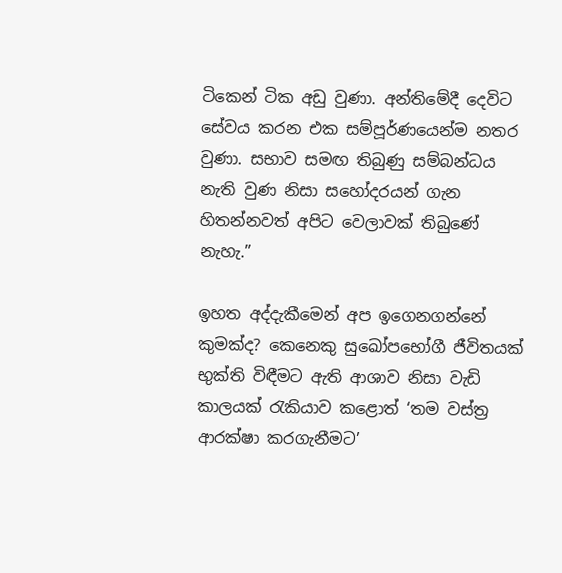ටිකෙන් ටික අඩු වුණා. අන්තිමේදී දෙවිට සේවය කරන එක සම්පූර්ණයෙන්ම නතර වුණා. සභාව සමඟ තිබුණු සම්බන්ධය නැති වුණ නිසා සහෝදරයන් ගැන හිතන්නවත් අපිට වෙලාවක් තිබුණේ නැහැ.”

ඉහත අද්දැකීමෙන් අප ඉගෙනගන්නේ කුමක්ද? කෙනෙකු සුඛෝපභෝගී ජීවිතයක් භුක්ති විඳීමට ඇති ආශාව නිසා වැඩි කාලයක් රැකියාව කළොත් ‘තම වස්ත්‍ර ආරක්ෂා කරගැනීමට’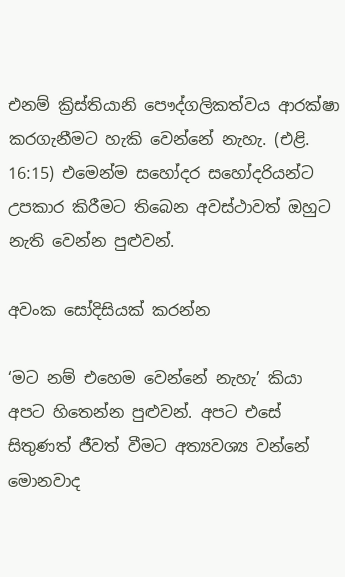එනම් ක්‍රිස්තියානි පෞද්ගලිකත්වය ආරක්ෂා කරගැනීමට හැකි වෙන්නේ නැහැ. (එළි. 16:15) එමෙන්ම සහෝදර සහෝදරියන්ට උපකාර කිරීමට තිබෙන අවස්ථාවත් ඔහුට නැති වෙන්න පුළුවන්.

අවංක සෝදිසියක් කරන්න

‘මට නම් එහෙම වෙන්නේ නැහැ’ කියා අපට හිතෙන්න පුළුවන්. අපට එසේ සිතුණත් ජීවත් වීමට අත්‍යවශ්‍ය වන්නේ මොනවාද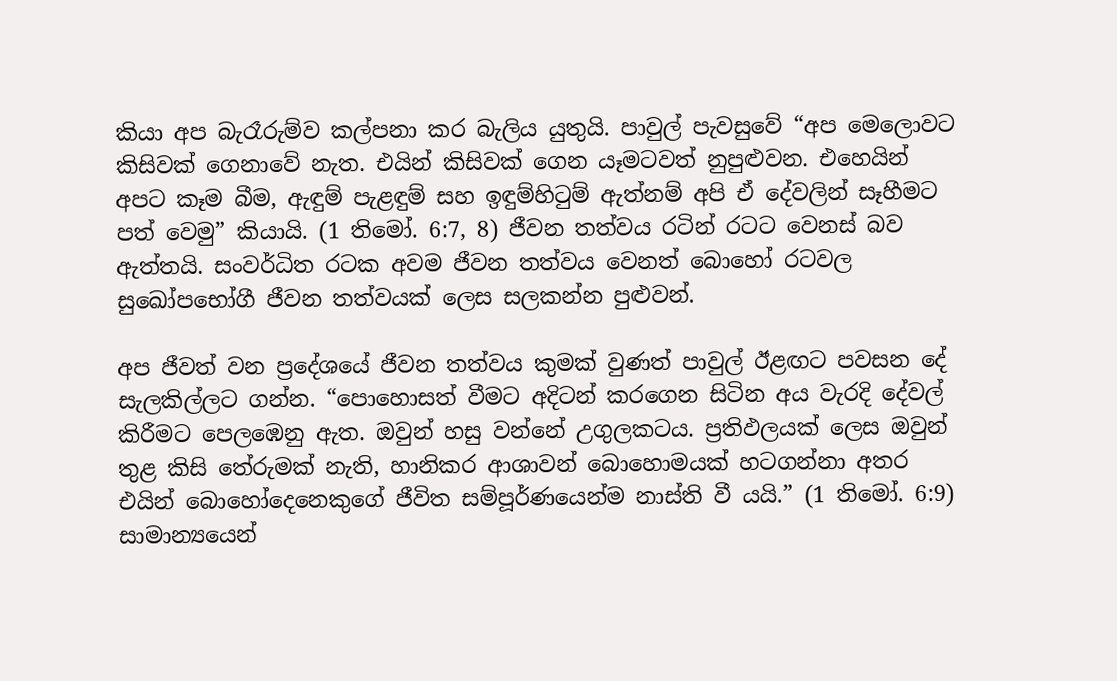කියා අප බැරෑරුම්ව කල්පනා කර බැලිය යුතුයි. පාවුල් පැවසුවේ “අප මෙලොවට කිසිවක් ගෙනාවේ නැත. එයින් කිසිවක් ගෙන යෑමටවත් නුපුළුවන. එහෙයින් අපට කෑම බීම, ඇඳුම් පැළඳුම් සහ ඉඳුම්හිටුම් ඇත්නම් අපි ඒ දේවලින් සෑහීමට පත් වෙමු” කියායි. (1 තිමෝ. 6:7, 8) ජීවන තත්වය රටින් රටට වෙනස් බව ඇත්තයි. සංවර්ධිත රටක අවම ජීවන තත්වය වෙනත් බොහෝ රටවල සුඛෝපභෝගී ජීවන තත්වයක් ලෙස සලකන්න පුළුවන්.

අප ජීවත් වන ප්‍රදේශයේ ජීවන තත්වය කුමක් වුණත් පාවුල් ඊළඟට පවසන දේ සැලකිල්ලට ගන්න. “පොහොසත් වීමට අදිටන් කරගෙන සිටින අය වැරදි දේවල් කිරීමට පෙලඹෙනු ඇත. ඔවුන් හසු වන්නේ උගුලකටය. ප්‍රතිඵලයක් ලෙස ඔවුන් තුළ කිසි තේරුමක් නැති, හානිකර ආශාවන් බොහොමයක් හටගන්නා අතර එයින් බොහෝදෙනෙකුගේ ජීවිත සම්පූර්ණයෙන්ම නාස්ති වී යයි.” (1 තිමෝ. 6:9) සාමාන්‍යයෙන්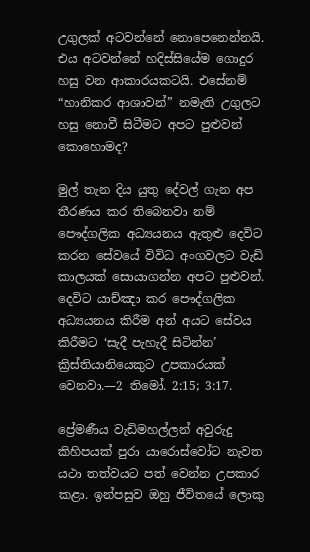උගුලක් අටවන්නේ නොපෙනෙන්නයි. එය අටවන්නේ හදිස්සියේම ගොදුර හසු වන ආකාරයකටයි. එසේනම් “හානිකර ආශාවන්” නමැති උගුලට හසු නොවී සිටීමට අපට පුළුවන් කොහොමද?

මුල් තැන දිය යුතු දේවල් ගැන අප තීරණය කර තිබෙනවා නම් පෞද්ගලික අධ්‍යයනය ඇතුළු දෙවිට කරන සේවයේ විවිධ අංගවලට වැඩි කාලයක් සොයාගන්න අපට පුළුවන්. දෙවිට යාච්ඤා කර පෞද්ගලික අධ්‍යයනය කිරීම අන් අයට සේවය කිරීමට ‘සැදී පැහැදී සිටින්න’ ක්‍රිස්තියානියෙකුට උපකාරයක් වෙනවා.—2 තිමෝ. 2:15; 3:17.

ප්‍රේමණීය වැඩිමහල්ලන් අවුරුදු කිහිපයක් පුරා යාරොස්වෝට නැවත යථා තත්වයට පත් වෙන්න උපකාර කළා. ඉන්පසුව ඔහු ජීවිතයේ ලොකු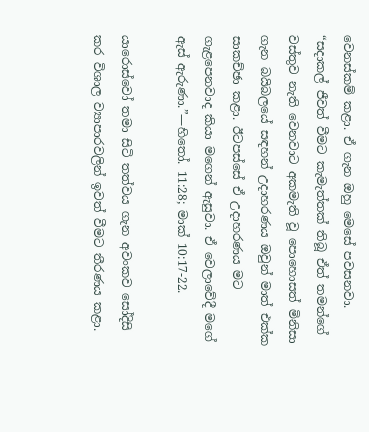වෙනස්කම් කළා. ඒ ගැන ඔහු මෙසේ පවසනවා. “සදාකල් ජීවත් වීමට කැමැත්තක් තිබූ ඒත් තමන්ගේ වස්තුව නැති වෙනවාට අකමැති වූ පොහොසත් මිනිසා ගැන බයිබලයේ සඳහන් උදාහරණය ඔවුන් මාත් එක්ක සාකච්ඡා කළා. ඊටපස්සේ ඒ උදාහරණය මට ගැළපෙනවාද කියා මගෙන් ඇසුවා. ඒ වෙලාවේදී මගේ ඇස් ඇරුණා.”—හිතෝ. 11:28; මාක් 10:17-22.

යාරොස්වෝ තමා සිටි තත්වය ගැන අවංකව සෝදිසි කර විශාල ව්‍යාපාරවලින් ඉවත් වීමට තීරණය කළා.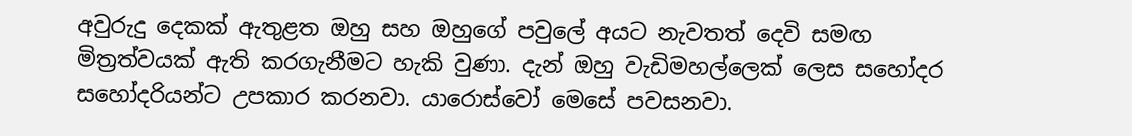අවුරුදු දෙකක් ඇතුළත ඔහු සහ ඔහුගේ පවුලේ අයට නැවතත් දෙවි සමඟ මිත්‍රත්වයක් ඇති කරගැනීමට හැකි වුණා. දැන් ඔහු වැඩිමහල්ලෙක් ලෙස සහෝදර සහෝදරියන්ට උපකාර කරනවා. යාරොස්වෝ මෙසේ පවසනවා.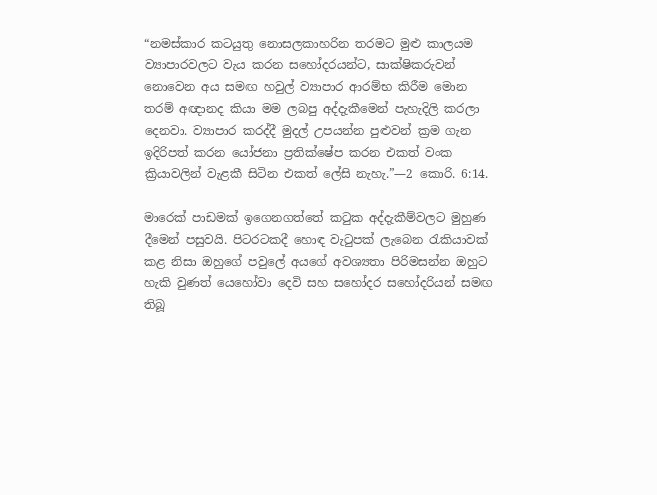“නමස්කාර කටයුතු නොසලකාහරින තරමට මුළු කාලයම ව්‍යාපාරවලට වැය කරන සහෝදරයන්ට, සාක්ෂිකරුවන් නොවෙන අය සමඟ හවුල් ව්‍යාපාර ආරම්භ කිරීම මොන තරම් අඥානද කියා මම ලබපු අද්දැකීමෙන් පැහැදිලි කරලා දෙනවා. ව්‍යාපාර කරද්දී මුදල් උපයන්න පුළුවන් ක්‍රම ගැන ඉදිරිපත් කරන යෝජනා ප්‍රතික්ෂේප කරන එකත් වංක ක්‍රියාවලින් වැළකී සිටින එකත් ලේසි නැහැ.”—2 කොරි. 6:14.

මාරෙක් පාඩමක් ඉගෙනගත්තේ කටුක අද්දැකීම්වලට මුහුණ දීමෙන් පසුවයි. පිටරටකදී හොඳ වැටුපක් ලැබෙන රැකියාවක් කළ නිසා ඔහුගේ පවුලේ අයගේ අවශ්‍යතා පිරිමසන්න ඔහුට හැකි වුණත් යෙහෝවා දෙවි සහ සහෝදර සහෝදරියන් සමඟ තිබූ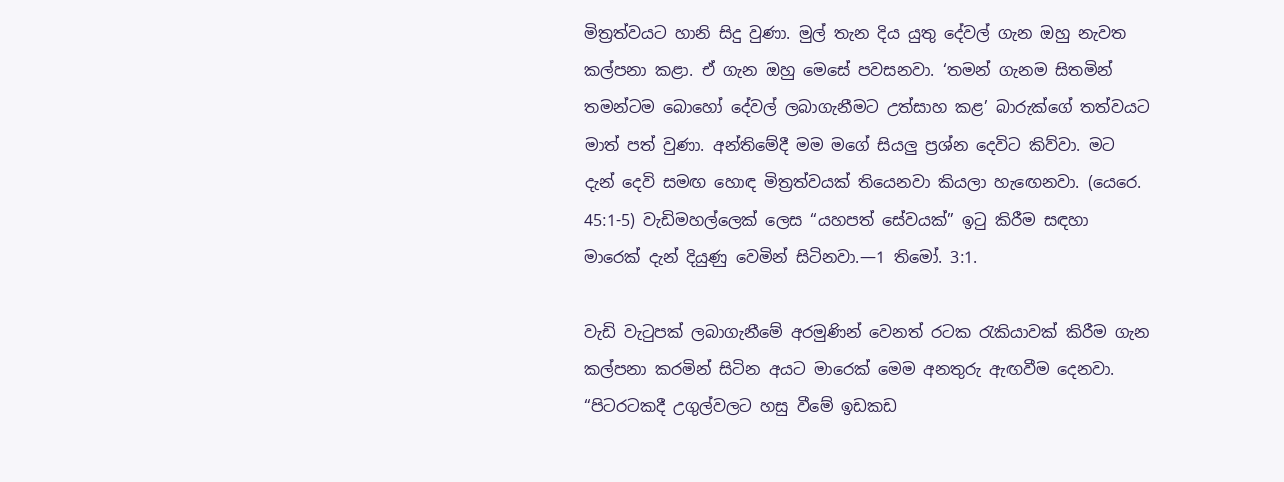මිත්‍රත්වයට හානි සිදු වුණා. මුල් තැන දිය යුතු දේවල් ගැන ඔහු නැවත කල්පනා කළා. ඒ ගැන ඔහු මෙසේ පවසනවා. ‘තමන් ගැනම සිතමින් තමන්ටම බොහෝ දේවල් ලබාගැනීමට උත්සාහ කළ’ බාරුක්ගේ තත්වයට මාත් පත් වුණා. අන්තිමේදී මම මගේ සියලු ප්‍රශ්න දෙවිට කිව්වා. මට දැන් දෙවි සමඟ හොඳ මිත්‍රත්වයක් තියෙනවා කියලා හැඟෙනවා. (යෙරෙ. 45:1-5) වැඩිමහල්ලෙක් ලෙස “යහපත් සේවයක්” ඉටු කිරීම සඳහා මාරෙක් දැන් දියුණු වෙමින් සිටිනවා.—1 තිමෝ. 3:1.

වැඩි වැටුපක් ලබාගැනීමේ අරමුණින් වෙනත් රටක රැකියාවක් කිරීම ගැන කල්පනා කරමින් සිටින අයට මාරෙක් මෙම අනතුරු ඇඟවීම දෙනවා. “පිටරටකදී උගුල්වලට හසු වීමේ ඉඩකඩ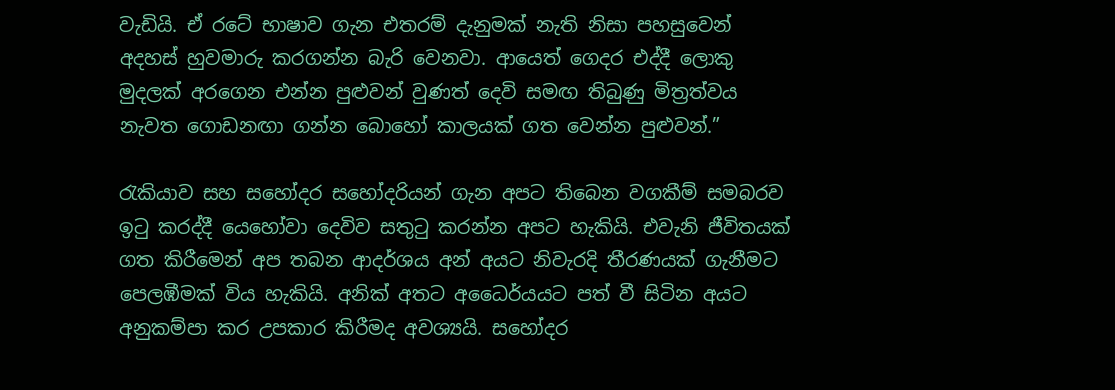වැඩියි. ඒ රටේ භාෂාව ගැන එතරම් දැනුමක් නැති නිසා පහසුවෙන් අදහස් හුවමාරු කරගන්න බැරි වෙනවා. ආයෙත් ගෙදර එද්දී ලොකු මුදලක් අරගෙන එන්න පුළුවන් වුණත් දෙවි සමඟ තිබුණු මිත්‍රත්වය නැවත ගොඩනඟා ගන්න බොහෝ කාලයක් ගත වෙන්න පුළුවන්.”

රැකියාව සහ සහෝදර සහෝදරියන් ගැන අපට තිබෙන වගකීම් සමබරව ඉටු කරද්දී යෙහෝවා දෙවිව සතුටු කරන්න අපට හැකියි. එවැනි ජීවිතයක් ගත කිරීමෙන් අප තබන ආදර්ශය අන් අයට නිවැරදි තීරණයක් ගැනීමට පෙලඹීමක් විය හැකියි. අනික් අතට අධෛර්යයට පත් වී සිටින අයට අනුකම්පා කර උපකාර කිරීමද අවශ්‍යයි. සහෝදර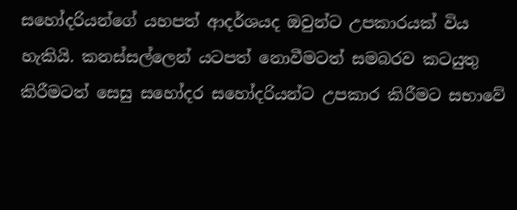සහෝදරියන්ගේ යහපත් ආදර්ශයද ඔවුන්ට උපකාරයක් විය හැකියි. කනස්සල්ලෙන් යටපත් නොවීමටත් සමබරව කටයුතු කිරීමටත් සෙසු සහෝදර සහෝදරියන්ට උපකාර කිරීමට සභාවේ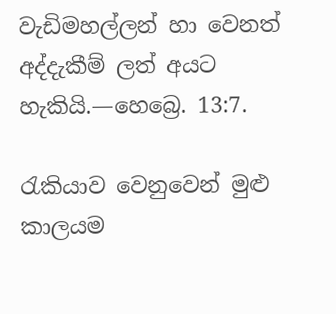වැඩිමහල්ලන් හා වෙනත් අද්දැකීම් ලත් අයට හැකියි.—හෙබ්‍රෙ. 13:7.

රැකියාව වෙනුවෙන් මුළු කාලයම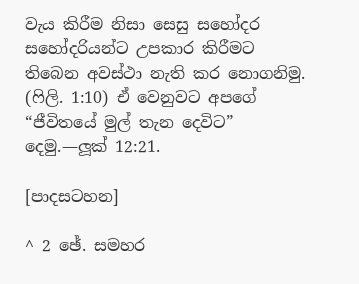වැය කිරීම නිසා සෙසු සහෝදර සහෝදරියන්ට උපකාර කිරීමට තිබෙන අවස්ථා නැති කර නොගනිමු. (ෆිලි. 1:10) ඒ වෙනුවට අපගේ “ජීවිතයේ මුල් තැන දෙවිට” දෙමු.—ලූක් 12:21.

[පාදසටහන]

^ 2 ඡේ. සමහර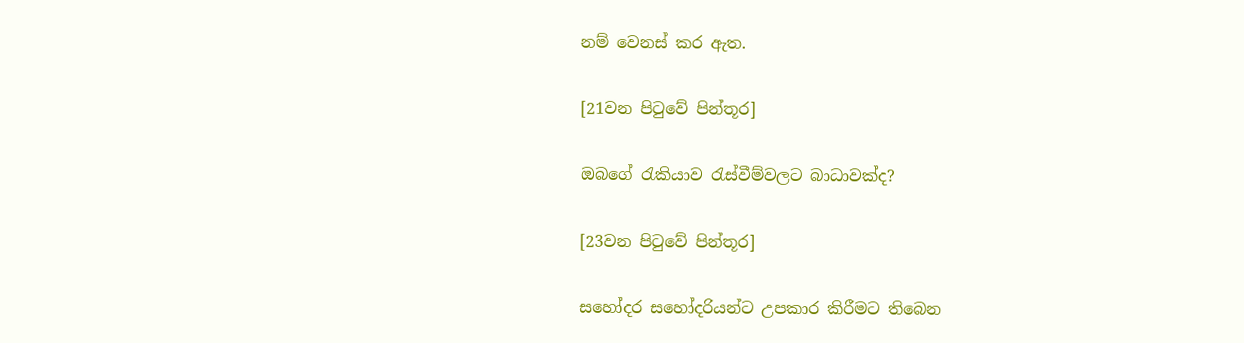නම් වෙනස් කර ඇත.

[21වන පිටුවේ පින්තූර]

ඔබගේ රැකියාව රැස්වීම්වලට බාධාවක්ද?

[23වන පිටුවේ පින්තූර]

සහෝදර සහෝදරියන්ට උපකාර කිරීමට තිබෙන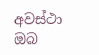අවස්ථා ඔබ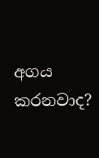අගය කරනවාද?